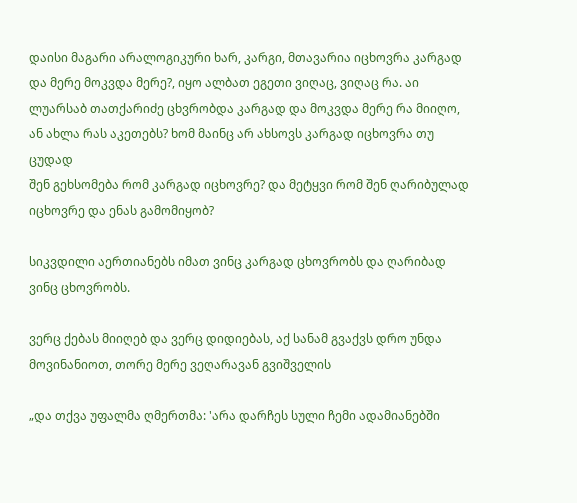დაისი მაგარი არალოგიკური ხარ, კარგი, მთავარია იცხოვრა კარგად და მერე მოკვდა მერე?, იყო ალბათ ეგეთი ვიღაც, ვიღაც რა. აი ლუარსაბ თათქარიძე ცხვრობდა კარგად და მოკვდა მერე რა მიიღო, ან ახლა რას აკეთებს? ხომ მაინც არ ახსოვს კარგად იცხოვრა თუ ცუდად
შენ გეხსომება რომ კარგად იცხოვრე? და მეტყვი რომ შენ ღარიბულად იცხოვრე და ენას გამომიყობ?

სიკვდილი აერთიანებს იმათ ვინც კარგად ცხოვრობს და ღარიბად ვინც ცხოვრობს.

ვერც ქებას მიიღებ და ვერც დიდიებას, აქ სანამ გვაქვს დრო უნდა მოვინანიოთ, თორე მერე ვეღარავან გვიშველის

„და თქვა უფალმა ღმერთმა: 'არა დარჩეს სული ჩემი ადამიანებში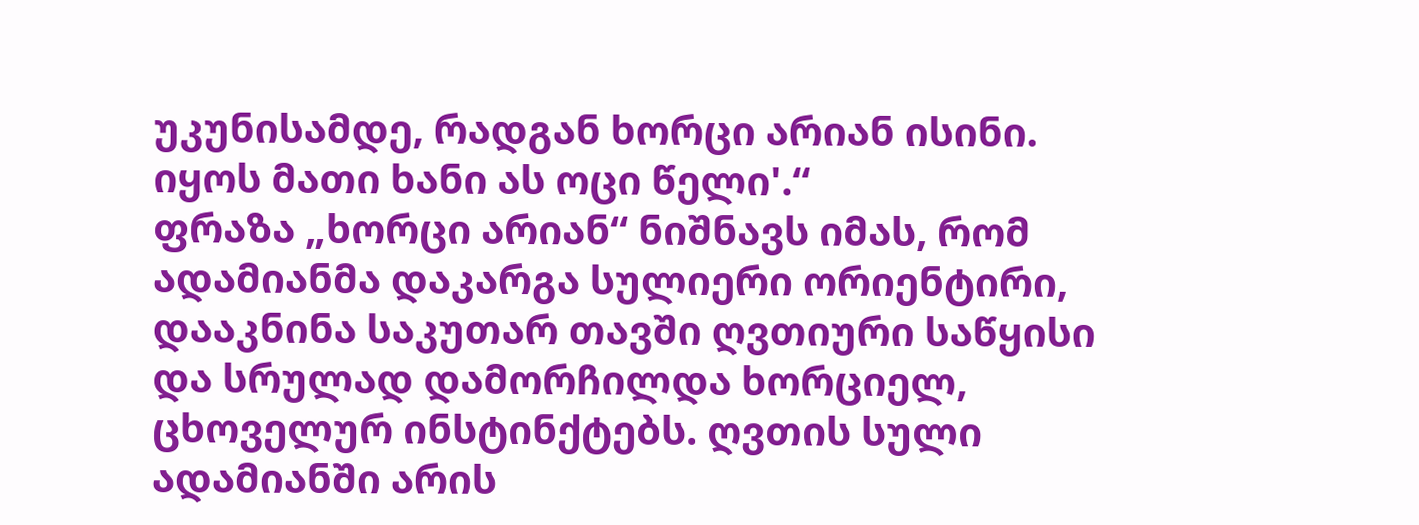უკუნისამდე, რადგან ხორცი არიან ისინი. იყოს მათი ხანი ას ოცი წელი'.“
ფრაზა „ხორცი არიან“ ნიშნავს იმას, რომ ადამიანმა დაკარგა სულიერი ორიენტირი, დააკნინა საკუთარ თავში ღვთიური საწყისი და სრულად დამორჩილდა ხორციელ, ცხოველურ ინსტინქტებს. ღვთის სული ადამიანში არის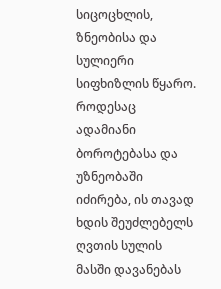სიცოცხლის, ზნეობისა და სულიერი სიფხიზლის წყარო. როდესაც ადამიანი ბოროტებასა და უზნეობაში იძირება, ის თავად ხდის შეუძლებელს ღვთის სულის მასში დავანებას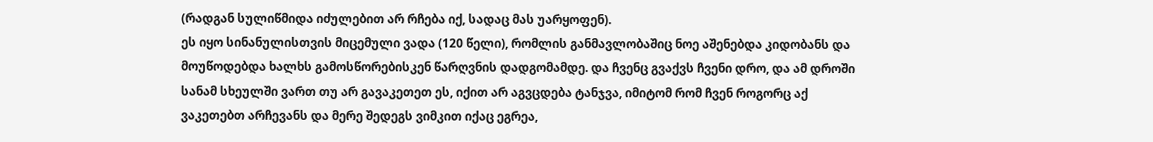(რადგან სულიწმიდა იძულებით არ რჩება იქ, სადაც მას უარყოფენ).
ეს იყო სინანულისთვის მიცემული ვადა (120 წელი), რომლის განმავლობაშიც ნოე აშენებდა კიდობანს და მოუწოდებდა ხალხს გამოსწორებისკენ წარღვნის დადგომამდე. და ჩვენც გვაქვს ჩვენი დრო, და ამ დროში სანამ სხეულში ვართ თუ არ გავაკეთეთ ეს, იქით არ აგვცდება ტანჯვა, იმიტომ რომ ჩვენ როგორც აქ ვაკეთებთ არჩევანს და მერე შედეგს ვიმკით იქაც ეგრეა,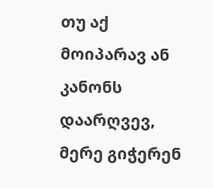თუ აქ მოიპარავ ან კანონს დაარღვევ, მერე გიჭერენ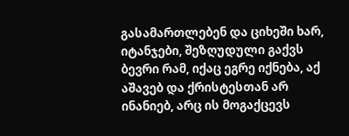გასამართლებენ და ციხეში ხარ, იტანჯები, შეზღუდული გაქვს ბევრი რამ, იქაც ეგრე იქნება, აქ აშავებ და ქრისტესთან არ ინანიებ, არც ის მოგაქცევს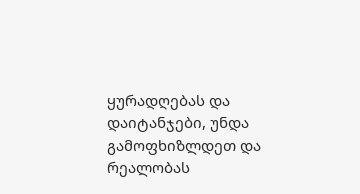ყურადღებას და დაიტანჯები, უნდა გამოფხიზლდეთ და რეალობას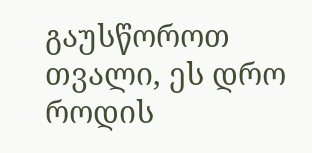გაუსწოროთ თვალი, ეს დრო როდის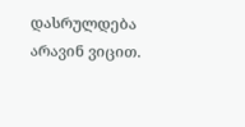დასრულდება არავინ ვიცით.